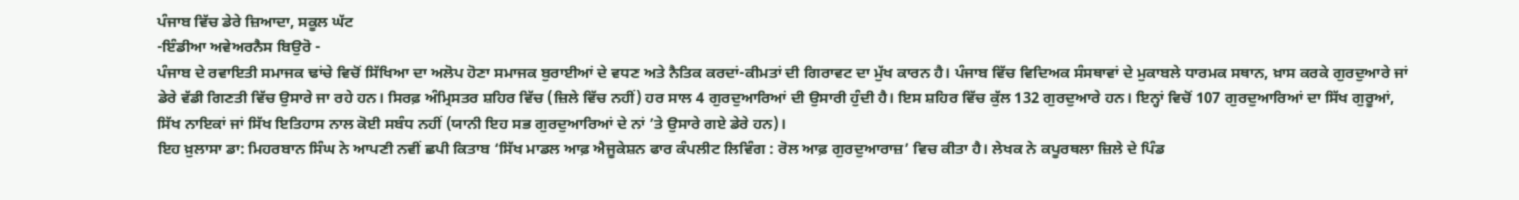ਪੰਜਾਬ ਵਿੱਚ ਡੇਰੇ ਜ਼ਿਆਦਾ, ਸਕੂਲ ਘੱਟ
-ਇੰਡੀਆ ਅਵੇਅਰਨੈਸ ਬਿਉਰੋ -
ਪੰਜਾਬ ਦੇ ਰਵਾਇਤੀ ਸਮਾਜਕ ਢਾਂਚੇ ਵਿਚੋਂ ਸਿੱਖਿਆ ਦਾ ਅਲੋਪ ਹੋਣਾ ਸਮਾਜਕ ਬੁਰਾਈਆਂ ਦੇ ਵਧਣ ਅਤੇ ਨੈਤਿਕ ਕਰਦਾਂ-ਕੀਮਤਾਂ ਦੀ ਗਿਰਾਵਟ ਦਾ ਮੁੱਖ ਕਾਰਨ ਹੈ। ਪੰਜਾਬ ਵਿੱਚ ਵਿਦਿਅਕ ਸੰਸਥਾਵਾਂ ਦੇ ਮੁਕਾਬਲੇ ਧਾਰਮਕ ਸਥਾਨ, ਖ਼ਾਸ ਕਰਕੇ ਗੁਰਦੁਆਰੇ ਜਾਂ ਡੇਰੇ ਵੱਡੀ ਗਿਣਤੀ ਵਿੱਚ ਉਸਾਰੇ ਜਾ ਰਹੇ ਹਨ। ਸਿਰਫ਼ ਅੰਮ੍ਰਿਸਤਰ ਸ਼ਹਿਰ ਵਿੱਚ (ਜ਼ਿਲੇ ਵਿੱਚ ਨਹੀਂ) ਹਰ ਸਾਲ 4 ਗੁਰਦੁਆਰਿਆਂ ਦੀ ਉਸਾਰੀ ਹੁੰਦੀ ਹੈ। ਇਸ ਸ਼ਹਿਰ ਵਿੱਚ ਕੁੱਲ 132 ਗੁਰਦੁਆਰੇ ਹਨ। ਇਨ੍ਹਾਂ ਵਿਚੋਂ 107 ਗੁਰਦੁਆਰਿਆਂ ਦਾ ਸਿੱਖ ਗੁਰੂਆਂ, ਸਿੱਖ ਨਾਇਕਾਂ ਜਾਂ ਸਿੱਖ ਇਤਿਹਾਸ ਨਾਲ ਕੋਈ ਸਬੰਧ ਨਹੀਂ (ਯਾਨੀ ਇਹ ਸਭ ਗੁਰਦੁਆਰਿਆਂ ਦੇ ਨਾਂ ’ਤੇ ਉਸਾਰੇ ਗਏ ਡੇਰੇ ਹਨ)।
ਇਹ ਖ਼ੁਲਾਸਾ ਡਾ: ਮਿਹਰਬਾਨ ਸਿੰਘ ਨੇ ਆਪਣੀ ਨਵੀਂ ਛਪੀ ਕਿਤਾਬ ‘ਸਿੱਖ ਮਾਡਲ ਆਫ਼ ਐਜੂਕੇਸ਼ਨ ਫਾਰ ਕੰਪਲੀਟ ਲਿਵਿੰਗ : ਰੋਲ ਆਫ਼ ਗੁਰਦੁਆਰਾਜ਼’ ਵਿਚ ਕੀਤਾ ਹੈ। ਲੇਖਕ ਨੇ ਕਪੂਰਥਲਾ ਜ਼ਿਲੇ ਦੇ ਪਿੰਡ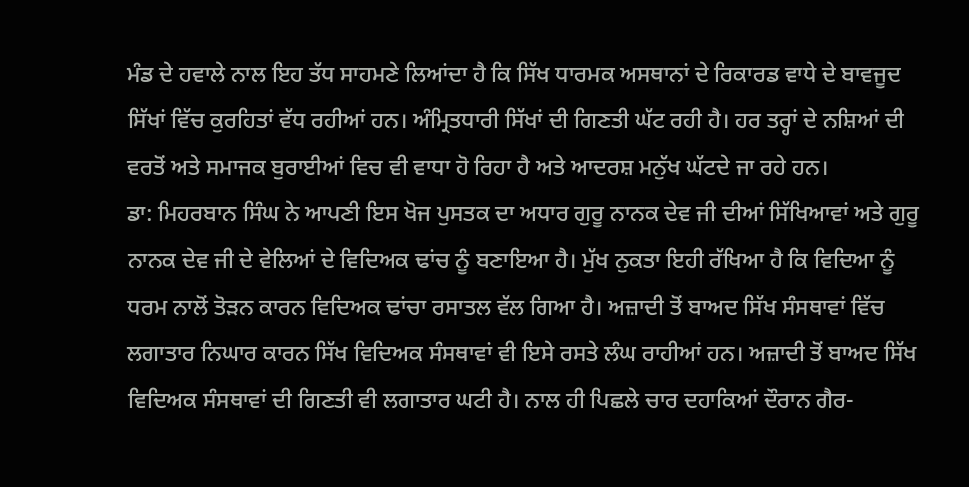ਮੰਡ ਦੇ ਹਵਾਲੇ ਨਾਲ ਇਹ ਤੱਧ ਸਾਹਮਣੇ ਲਿਆਂਦਾ ਹੈ ਕਿ ਸਿੱਖ ਧਾਰਮਕ ਅਸਥਾਨਾਂ ਦੇ ਰਿਕਾਰਡ ਵਾਧੇ ਦੇ ਬਾਵਜੂਦ ਸਿੱਖਾਂ ਵਿੱਚ ਕੁਰਹਿਤਾਂ ਵੱਧ ਰਹੀਆਂ ਹਨ। ਅੰਮ੍ਰਿਤਧਾਰੀ ਸਿੱਖਾਂ ਦੀ ਗਿਣਤੀ ਘੱਟ ਰਹੀ ਹੈ। ਹਰ ਤਰ੍ਹਾਂ ਦੇ ਨਸ਼ਿਆਂ ਦੀ ਵਰਤੋਂ ਅਤੇ ਸਮਾਜਕ ਬੁਰਾਈਆਂ ਵਿਚ ਵੀ ਵਾਧਾ ਹੋ ਰਿਹਾ ਹੈ ਅਤੇ ਆਦਰਸ਼ ਮਨੁੱਖ ਘੱਟਦੇ ਜਾ ਰਹੇ ਹਨ।
ਡਾ: ਮਿਹਰਬਾਨ ਸਿੰਘ ਨੇ ਆਪਣੀ ਇਸ ਖੋਜ ਪੁਸਤਕ ਦਾ ਅਧਾਰ ਗੁਰੂ ਨਾਨਕ ਦੇਵ ਜੀ ਦੀਆਂ ਸਿੱਖਿਆਵਾਂ ਅਤੇ ਗੁਰੂ ਨਾਨਕ ਦੇਵ ਜੀ ਦੇ ਵੇਲਿਆਂ ਦੇ ਵਿਦਿਅਕ ਢਾਂਚ ਨੂੰ ਬਣਾਇਆ ਹੈ। ਮੁੱਖ ਨੁਕਤਾ ਇਹੀ ਰੱਖਿਆ ਹੈ ਕਿ ਵਿਦਿਆ ਨੂੰ ਧਰਮ ਨਾਲੋਂ ਤੋੜਨ ਕਾਰਨ ਵਿਦਿਅਕ ਢਾਂਚਾ ਰਸਾਤਲ ਵੱਲ ਗਿਆ ਹੈ। ਅਜ਼ਾਦੀ ਤੋਂ ਬਾਅਦ ਸਿੱਖ ਸੰਸਥਾਵਾਂ ਵਿੱਚ ਲਗਾਤਾਰ ਨਿਘਾਰ ਕਾਰਨ ਸਿੱਖ ਵਿਦਿਅਕ ਸੰਸਥਾਵਾਂ ਵੀ ਇਸੇ ਰਸਤੇ ਲੰਘ ਰਾਹੀਆਂ ਹਨ। ਅਜ਼ਾਦੀ ਤੋਂ ਬਾਅਦ ਸਿੱਖ ਵਿਦਿਅਕ ਸੰਸਥਾਵਾਂ ਦੀ ਗਿਣਤੀ ਵੀ ਲਗਾਤਾਰ ਘਟੀ ਹੈ। ਨਾਲ ਹੀ ਪਿਛਲੇ ਚਾਰ ਦਹਾਕਿਆਂ ਦੌਰਾਨ ਗੈਰ-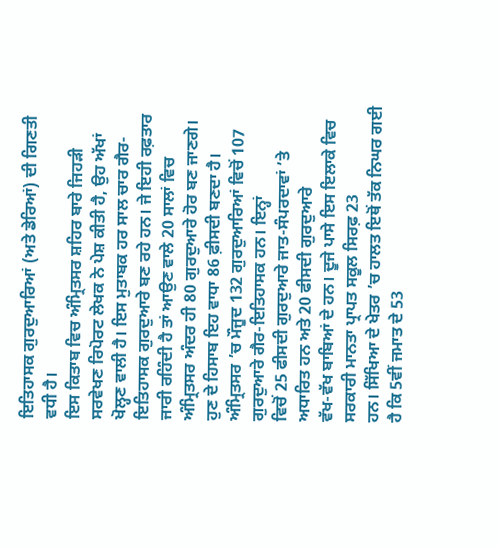ਇਤਿਹਾਸਕ ਗੁਰਦੁਆਰਿਆਂ (ਅਤੇ ਡੇਰਿਆਂ) ਦੀ ਗਿਣਤੀ ਵਧੀ ਹੈ।
ਇਸ ਕਿਤਾਬ ਵਿਚ ਅੰਮ੍ਰਿਤਸਰ ਸ਼ਹਿਰ ਬਾਰੇ ਜਿਹੜੀ ਸਰਵੇਖਣ ਰਿਪੋਰਟ ਲੇਖਕ ਨੇ ਪੇਸ਼ ਕੀਤੀ ਹੈ, ਉਹ ਅੱਖਾਂ ਖੋਲ੍ਹਣ ਵਾਲੀ ਹੈ। ਇਸ ਮੁਤਾਬਕ ਹਰ ਸਾਲ ਚਾਰ ਗੈਰ-ਇਤਿਹਾਸਕ ਗੁਰਦੁਆਰੇ ਬਣ ਰਹੇ ਹਨ। ਜੇ ਇਹੀ ਰਫ਼ਤਾਰ ਜਾਰੀ ਰਹਿੰਦੀ ਹੈ ਤਾਂ ਆਉਣ ਵਾਲੇ 20 ਸਾਲਾਂ ਵਿਚ ਅੰਮ੍ਰਿਤਸਰ ਅੰਦਰ ਹੀ 80 ਗੁਰਦੁਆਰੇ ਹੋਰ ਬਣ ਜਾਣਗੇ। ਹੁਣ ਦੇ ਹਿਸਾਬ ਇਹ ਵਾਧਾ 86 ਫ਼ੀਸਦੀ ਬਣਦਾ ਹੈ।
ਅੰਮ੍ਰਿਤਸਰ ’ਚ ਮੌਜੂਦ 132 ਗੁਰਦੁਆਰਿਆਂ ਵਿਚੋਂ 107 ਗੁਰਦੁਆਰੇ ਗੈਰ-ਇਤਿਹਾਸਕ ਹਨ। ਇਨ੍ਹਾਂ
ਵਿਚੋਂ 25 ਫੀਸਦੀ ਗੁਰਦੁਆਰੇ ਜਾਤ-ਸੰਪਰਦਾਵਾਂ ’ਤੇ ਅਧਾਰਿਤ ਹਨ ਅਤੇ 20 ਫੀਸਦੀ ਗੁਰਦੁਆਰੇ
ਵੱਖ-ਵੱਖ ਬਾਬਿਆਂ ਦੇ ਹਨ। ਦੂਜੇ ਪਾਸੇ ਇਸ ਇਲਾਕੇ ਵਿਚ ਸਰਕਾਰੀ ਮਾਨਤਾ ਪ੍ਰਾਪਤ ਸਕੂਲ ਸਿਰਫ਼ 23
ਹਨ। ਸਿੱਖਿਆ ਦੇ ਖੇਤਰ ’ਚ ਹਾਲਤ ਇਥੋਂ ਤੱਕ ਨਿਘਰ ਗਈ ਹੈ ਕਿ 5ਵੀਂ ਜਮਾਤ ਦੇ 53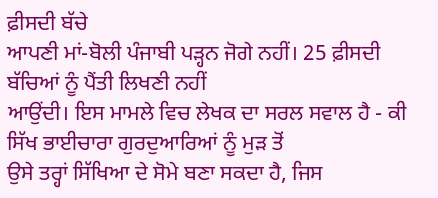ਫ਼ੀਸਦੀ ਬੱਚੇ
ਆਪਣੀ ਮਾਂ-ਬੋਲੀ ਪੰਜਾਬੀ ਪੜ੍ਹਨ ਜੋਗੇ ਨਹੀਂ। 25 ਫ਼ੀਸਦੀ ਬੱਚਿਆਂ ਨੂੰ ਪੈਂਤੀ ਲਿਖਣੀ ਨਹੀਂ
ਆਉਂਦੀ। ਇਸ ਮਾਮਲੇ ਵਿਚ ਲੇਖਕ ਦਾ ਸਰਲ ਸਵਾਲ ਹੈ - ਕੀ ਸਿੱਖ ਭਾਈਚਾਰਾ ਗੁਰਦੁਆਰਿਆਂ ਨੂੰ ਮੁੜ ਤੋਂ
ਉਸੇ ਤਰ੍ਹਾਂ ਸਿੱਖਿਆ ਦੇ ਸੋਮੇ ਬਣਾ ਸਕਦਾ ਹੈ, ਜਿਸ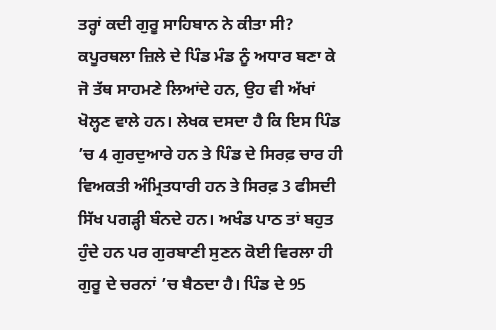ਤਰ੍ਹਾਂ ਕਦੀ ਗੁਰੂ ਸਾਹਿਬਾਨ ਨੇ ਕੀਤਾ ਸੀ?
ਕਪੂਰਥਲਾ ਜ਼ਿਲੇ ਦੇ ਪਿੰਡ ਮੰਡ ਨੂੰ ਅਧਾਰ ਬਣਾ ਕੇ ਜੋ ਤੱਥ ਸਾਹਮਣੇ ਲਿਆਂਦੇ ਹਨ, ਉਹ ਵੀ ਅੱਖਾਂ
ਖੋਲ੍ਹਣ ਵਾਲੇ ਹਨ। ਲੇਖਕ ਦਸਦਾ ਹੈ ਕਿ ਇਸ ਪਿੰਡ ’ਚ 4 ਗੁਰਦੁਆਰੇ ਹਨ ਤੇ ਪਿੰਡ ਦੇ ਸਿਰਫ਼ ਚਾਰ ਹੀ
ਵਿਅਕਤੀ ਅੰਮ੍ਰਿਤਧਾਰੀ ਹਨ ਤੇ ਸਿਰਫ਼ 3 ਫੀਸਦੀ ਸਿੱਖ ਪਗੜ੍ਹੀ ਬੰਨਦੇ ਹਨ। ਅਖੰਡ ਪਾਠ ਤਾਂ ਬਹੁਤ
ਹੁੰਦੇ ਹਨ ਪਰ ਗੁਰਬਾਣੀ ਸੁਣਨ ਕੋਈ ਵਿਰਲਾ ਹੀ ਗੁਰੂ ਦੇ ਚਰਨਾਂ ’ਚ ਬੈਠਦਾ ਹੈ। ਪਿੰਡ ਦੇ 95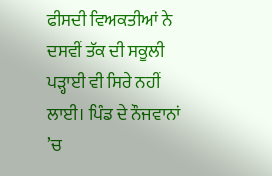ਫੀਸਦੀ ਵਿਅਕਤੀਆਂ ਨੇ ਦਸਵੀਂ ਤੱਕ ਦੀ ਸਕੂਲੀ ਪੜ੍ਹਾਈ ਵੀ ਸਿਰੇ ਨਹੀਂ ਲਾਈ। ਪਿੰਡ ਦੇ ਨੌਜਵਾਨਾਂ
’ਚ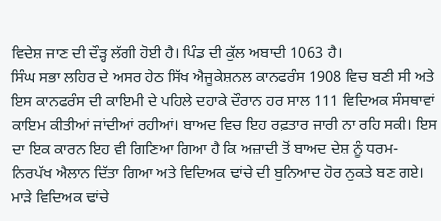ਵਿਦੇਸ਼ ਜਾਣ ਦੀ ਦੌੜ੍ਹ ਲੱਗੀ ਹੋਈ ਹੈ। ਪਿੰਡ ਦੀ ਕੁੱਲ ਅਬਾਦੀ 1063 ਹੈ।
ਸਿੰਘ ਸਭਾ ਲਹਿਰ ਦੇ ਅਸਰ ਹੇਠ ਸਿੱਖ ਐਜੂਕੇਸ਼ਨਲ ਕਾਨਫਰੰਸ 1908 ਵਿਚ ਬਣੀ ਸੀ ਅਤੇ ਇਸ ਕਾਨਫਰੰਸ ਦੀ ਕਾਇਮੀ ਦੇ ਪਹਿਲੇ ਦਹਾਕੇ ਦੌਰਾਨ ਹਰ ਸਾਲ 111 ਵਿਦਿਅਕ ਸੰਸਥਾਵਾਂ ਕਾਇਮ ਕੀਤੀਆਂ ਜਾਂਦੀਆਂ ਰਹੀਆਂ। ਬਾਅਦ ਵਿਚ ਇਹ ਰਫ਼ਤਾਰ ਜਾਰੀ ਨਾ ਰਹਿ ਸਕੀ। ਇਸ ਦਾ ਇਕ ਕਾਰਨ ਇਹ ਵੀ ਗਿਣਿਆ ਗਿਆ ਹੈ ਕਿ ਅਜ਼ਾਦੀ ਤੋਂ ਬਾਅਦ ਦੇਸ਼ ਨੂੰ ਧਰਮ-ਨਿਰਪੱਖ ਐਲਾਨ ਦਿੱਤਾ ਗਿਆ ਅਤੇ ਵਿਦਿਅਕ ਢਾਂਚੇ ਦੀ ਬੁਨਿਆਦ ਹੋਰ ਨੁਕਤੇ ਬਣ ਗਏ। ਮਾੜੇ ਵਿਦਿਅਕ ਢਾਂਚੇ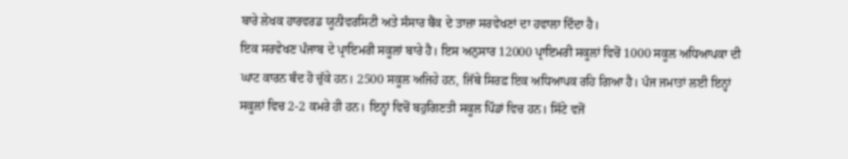ਬਾਰੇ ਲੇਖਕ ਹਾਰਵਰਡ ਯੂਨੀਵਰਸਿਟੀ ਅਤੇ ਸੰਸਾਰ ਬੈਂਕ ਦੇ ਤਾਜ਼ਾ ਸਰਵੇਖਣਾਂ ਦਾ ਹਵਾਲਾ ਦਿੰਦਾ ਹੈ।
ਇਕ ਸਰਵੇਖਣ ਪੰਜਾਬ ਦੇ ਪ੍ਰਾਇਮਰੀ ਸਕੂਲਾਂ ਬਾਰੇ ਹੈ। ਇਸ ਅਨੁਸਾਰ 12000 ਪ੍ਰਾਇਮਰੀ ਸਕੂਲਾਂ ਵਿਚੋਂ 1000 ਸਕੂਲ ਅਧਿਆਪਕਾ ਦੀ ਘਾਟ ਕਾਰਨ ਬੰਦ ਹੋ ਚੁੱਕੇ ਹਨ। 2500 ਸਕੂਲ ਅਜਿਹੇ ਹਨ, ਜਿੱਥੇ ਸਿਰਫ਼ ਇਕ ਅਧਿਆਪਕ ਰਹਿ ਗਿਆ ਹੈ। ਪੰਜ ਜਮਾਤਾਂ ਲਈ ਇਨ੍ਹਾਂ ਸਕੂਲਾਂ ਵਿਚ 2-2 ਕਮਰੇ ਹੀ ਹਨ। ਇਨ੍ਹਾਂ ਵਿਚੋਂ ਬਹੁਗਿਣਤੀ ਸਕੂਲ ਪਿੰਡਾਂ ਵਿਚ ਹਨ। ਸਿੱਟੇ ਵਜੋਂ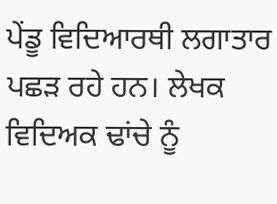ਪੇਂਡੂ ਵਿਦਿਆਰਥੀ ਲਗਾਤਾਰ ਪਛੜ ਰਹੇ ਹਨ। ਲੇਖਕ ਵਿਦਿਅਕ ਢਾਂਚੇ ਨੂੰ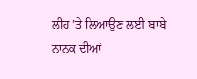ਲੀਹ ’ਤੇ ਲਿਆਉਣ ਲਈ ਬਾਬੇ ਨਾਨਕ ਦੀਆਂ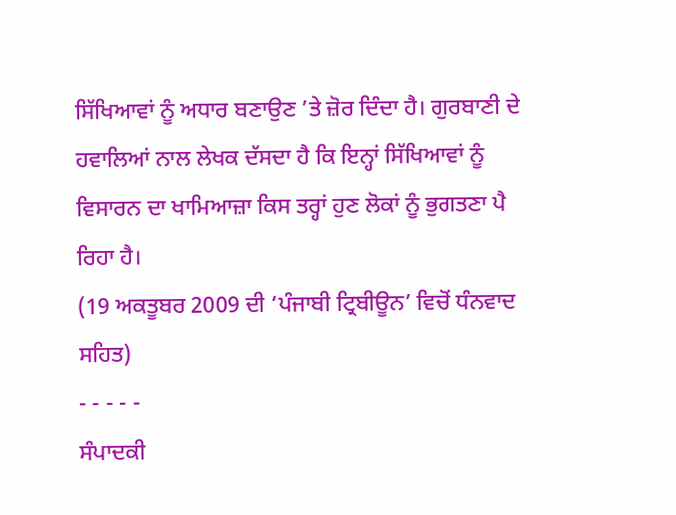ਸਿੱਖਿਆਵਾਂ ਨੂੰ ਅਧਾਰ ਬਣਾਉਣ ’ਤੇ ਜ਼ੋਰ ਦਿੰਦਾ ਹੈ। ਗੁਰਬਾਣੀ ਦੇ ਹਵਾਲਿਆਂ ਨਾਲ ਲੇਖਕ ਦੱਸਦਾ ਹੈ ਕਿ ਇਨ੍ਹਾਂ ਸਿੱਖਿਆਵਾਂ ਨੂੰ ਵਿਸਾਰਨ ਦਾ ਖਾਮਿਆਜ਼ਾ ਕਿਸ ਤਰ੍ਹਾਂ ਹੁਣ ਲੋਕਾਂ ਨੂੰ ਭੁਗਤਣਾ ਪੈ ਰਿਹਾ ਹੈ।
(19 ਅਕਤੂਬਰ 2009 ਦੀ ‘ਪੰਜਾਬੀ ਟ੍ਰਿਬੀਊਨ’ ਵਿਚੋਂ ਧੰਨਵਾਦ ਸਹਿਤ)
- - - - -
ਸੰਪਾਦਕੀ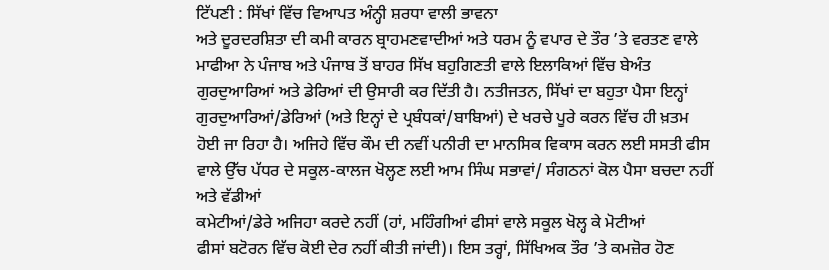ਟਿੱਪਣੀ : ਸਿੱਖਾਂ ਵਿੱਚ ਵਿਆਪਤ ਅੰਨ੍ਹੀ ਸ਼ਰਧਾ ਵਾਲੀ ਭਾਵਨਾ
ਅਤੇ ਦੂਰਦਰਸ਼ਿਤਾ ਦੀ ਕਮੀ ਕਾਰਨ ਬ੍ਰਾਹਮਣਵਾਦੀਆਂ ਅਤੇ ਧਰਮ ਨੂੰ ਵਪਾਰ ਦੇ ਤੌਰ ’ਤੇ ਵਰਤਣ ਵਾਲੇ
ਮਾਫੀਆ ਨੇ ਪੰਜਾਬ ਅਤੇ ਪੰਜਾਬ ਤੋਂ ਬਾਹਰ ਸਿੱਖ ਬਹੁਗਿਣਤੀ ਵਾਲੇ ਇਲਾਕਿਆਂ ਵਿੱਚ ਬੇਅੰਤ
ਗੁਰਦੁਆਰਿਆਂ ਅਤੇ ਡੇਰਿਆਂ ਦੀ ਉਸਾਰੀ ਕਰ ਦਿੱਤੀ ਹੈ। ਨਤੀਜਤਨ, ਸਿੱਖਾਂ ਦਾ ਬਹੁਤਾ ਪੈਸਾ ਇਨ੍ਹਾਂ
ਗੁਰਦੁਆਰਿਆਂ/ਡੇਰਿਆਂ (ਅਤੇ ਇਨ੍ਹਾਂ ਦੇ ਪ੍ਰਬੰਧਕਾਂ/ਬਾਬਿਆਂ) ਦੇ ਖਰਚੇ ਪੂਰੇ ਕਰਨ ਵਿੱਚ ਹੀ ਖ਼ਤਮ
ਹੋਈ ਜਾ ਰਿਹਾ ਹੈ। ਅਜਿਹੇ ਵਿੱਚ ਕੌਮ ਦੀ ਨਵੀਂ ਪਨੀਰੀ ਦਾ ਮਾਨਸਿਕ ਵਿਕਾਸ ਕਰਨ ਲਈ ਸਸਤੀ ਫੀਸ
ਵਾਲੇ ਉੱਚ ਪੱਧਰ ਦੇ ਸਕੂਲ-ਕਾਲਜ ਖੋਲ੍ਹਣ ਲਈ ਆਮ ਸਿੰਘ ਸਭਾਵਾਂ/ ਸੰਗਠਨਾਂ ਕੋਲ ਪੈਸਾ ਬਚਦਾ ਨਹੀਂ
ਅਤੇ ਵੱਡੀਆਂ
ਕਮੇਟੀਆਂ/ਡੇਰੇ ਅਜਿਹਾ ਕਰਦੇ ਨਹੀਂ (ਹਾਂ, ਮਹਿੰਗੀਆਂ ਫੀਸਾਂ ਵਾਲੇ ਸਕੂਲ ਖੋਲ੍ਹ ਕੇ ਮੋਟੀਆਂ
ਫੀਸਾਂ ਬਟੋਰਨ ਵਿੱਚ ਕੋਈ ਦੇਰ ਨਹੀਂ ਕੀਤੀ ਜਾਂਦੀ)। ਇਸ ਤਰ੍ਹਾਂ, ਸਿੱਖਿਅਕ ਤੌਰ ’ਤੇ ਕਮਜ਼ੋਰ ਹੋਣ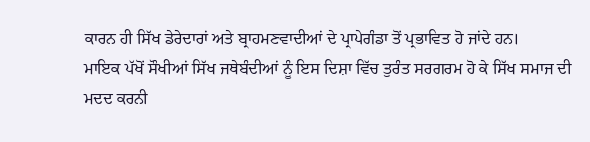ਕਾਰਨ ਹੀ ਸਿੱਖ ਡੇਰੇਦਾਰਾਂ ਅਤੇ ਬ੍ਰਾਹਮਣਵਾਦੀਆਂ ਦੇ ਪ੍ਰਾਪੇਗੰਡਾ ਤੋਂ ਪ੍ਰਭਾਵਿਤ ਹੋ ਜਾਂਦੇ ਹਨ।
ਮਾਇਕ ਪੱਖੋਂ ਸੌਖੀਆਂ ਸਿੱਖ ਜਥੇਬੰਦੀਆਂ ਨੂੰ ਇਸ ਦਿਸ਼ਾ ਵਿੱਚ ਤੁਰੰਤ ਸਰਗਰਮ ਹੋ ਕੇ ਸਿੱਖ ਸਮਾਜ ਦੀ
ਮਦਦ ਕਰਨੀ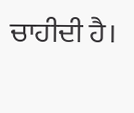ਚਾਹੀਦੀ ਹੈ।